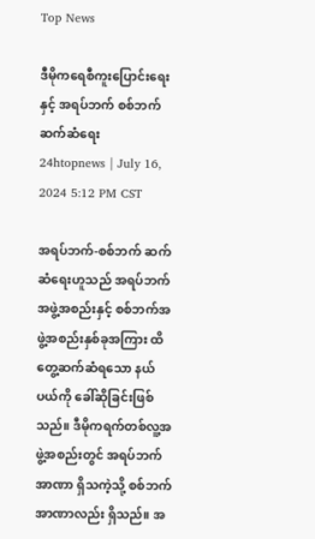Top News

ဒီမိုကရေစီကူးပြောင်းရေးနှင့် အရပ်ဘက် စစ်ဘက် ဆက်ဆံရေး
24htopnews | July 16, 2024 5:12 PM CST

အရပ်ဘက်-စစ်ဘက် ဆက်ဆံရေးဟူသည် အရပ်ဘက်အဖွဲ့အစည်းနှင့် စစ်ဘက်အဖွဲ့အစည်းနှစ်ခုအကြား ထိတွေ့ဆက်ဆံရသော နယ်ပယ်ကို ခေါ်ဆိုခြင်းဖြစ်သည်။ ဒီမိုကရက်တစ်လူ့အဖွဲ့အစည်းတွင် အရပ်ဘက်အာဏာ ရှိသကဲ့သို့ စစ်ဘက်အာဏာလည်း ရှိသည်။ အ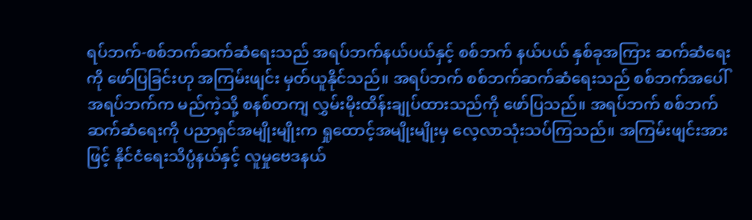ရပ်ဘက်-စစ်ဘက်ဆက်ဆံရေးသည် အရပ်ဘက်နယ်ပယ်နှင့် စစ်ဘက် နယ်ပယ် နှစ်ခုအကြား ဆက်ဆံရေးကို ဖော်ပြခြင်းဟု အကြမ်းဖျင်း မှတ်ယူနိုင်သည်။ အရပ်ဘက် စစ်ဘက်ဆက်ဆံရေးသည် စစ်ဘက်အပေါ် အရပ်ဘက်က မည်ကဲ့သို့ စနစ်တကျ လွှမ်းမိုးထိန်းချုပ်ထားသည်ကို ဖော်ပြသည်။ အရပ်ဘက် စစ်ဘက်ဆက်ဆံရေးကို ပညာရှင်အမျိုးမျိုးက ရှုထောင့်အမျိုးမျိုးမှ လေ့လာသုံးသပ်ကြသည်။ အကြမ်းဖျင်းအားဖြင့် နိုင်ငံရေးသိပ္ပံနယ်နှင့် လူမှုဗေဒနယ်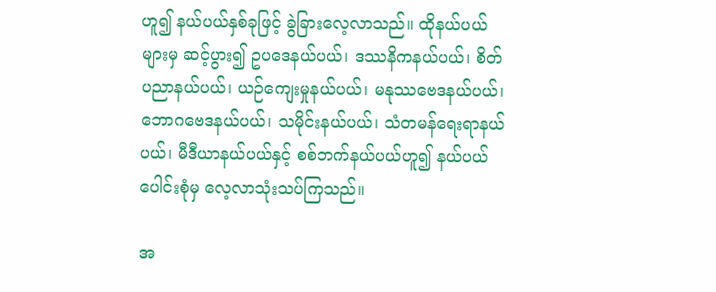ဟူ၍ နယ်ပယ်နှစ်ခုဖြင့် ခွဲခြားလေ့လာသည်။ ထိုနယ်ပယ်များမှ ဆင့်ပွား၍ ဥပဒေနယ်ပယ်၊ ဒဿနိကနယ်ပယ်၊ စိတ်ပညာနယ်ပယ်၊ ယဉ်ကျေးမှုနယ်ပယ်၊ မနုဿဗေဒနယ်ပယ်၊ ဘောဂဗေဒနယ်ပယ်၊ သမိုင်းနယ်ပယ်၊ သံတမန်ရေးရာနယ်ပယ်၊ မီဒီယာနယ်ပယ်နှင့် စစ်ဘက်နယ်ပယ်ဟူ၍ နယ်ပယ်ပေါင်းစုံမှ လေ့လာသုံးသပ်ကြသည်။

အ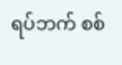ရပ်ဘက် စစ်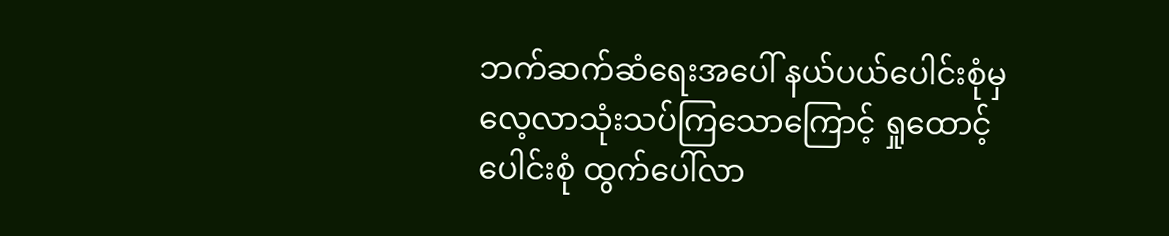ဘက်ဆက်ဆံရေးအပေါ် နယ်ပယ်ပေါင်းစုံမှ လေ့လာသုံးသပ်ကြသောကြောင့် ရှုထောင့်ပေါင်းစုံ ထွက်ပေါ်လာ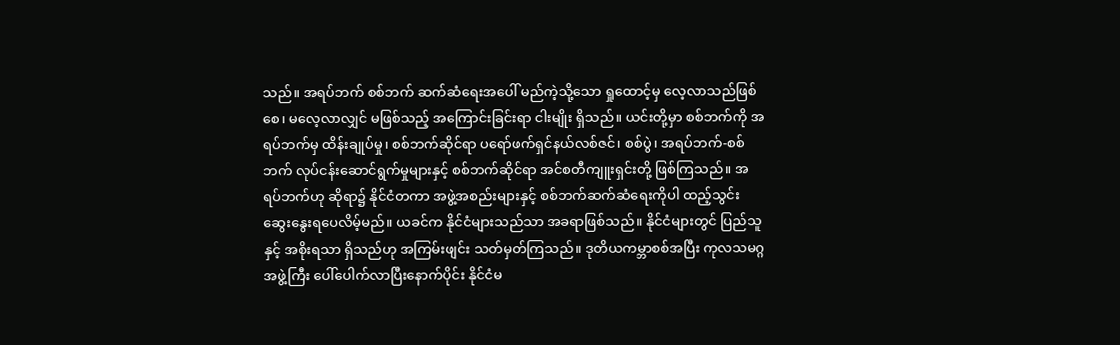သည်။ အရပ်ဘက် စစ်ဘက် ဆက်ဆံရေးအပေါ် မည်ကဲ့သို့သော ရှုထောင့်မှ လေ့လာသည်ဖြစ်စေ၊ မလေ့လာလျှင် မဖြစ်သည့် အကြောင်းခြင်းရာ ငါးမျိုး ရှိသည်။ ယင်းတို့မှာ စစ်ဘက်ကို အရပ်ဘက်မှ ထိန်းချုပ်မှု၊ စစ်ဘက်ဆိုင်ရာ ပရော်ဖက်ရှင်နယ်လစ်ဇင်၊ စစ်ပွဲ၊ အရပ်ဘက်-စစ်ဘက် လုပ်ငန်းဆောင်ရွက်မှုများနှင့် စစ်ဘက်ဆိုင်ရာ အင်စတီကျူးရှင်းတို့ ဖြစ်ကြသည်။ အရပ်ဘက်ဟု ဆိုရာ၌ နိုင်ငံတကာ အဖွဲ့အစည်းများနှင့် စစ်ဘက်ဆက်ဆံရေးကိုပါ ထည့်သွင်းဆွေးနွေးရပေလိမ့်မည်။ ယခင်က နိုင်ငံများသည်သာ အခရာဖြစ်သည်။ နိုင်ငံများတွင် ပြည်သူနှင့် အစိုးရသာ ရှိသည်ဟု အကြမ်းဖျင်း သတ်မှတ်ကြသည်။ ဒုတိယကမ္ဘာစစ်အပြီး ကုလသမဂ္ဂအဖွဲ့ကြီး ပေါ်ပေါက်လာပြီးနောက်ပိုင်း နိုင်ငံမ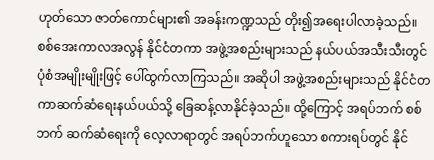ဟုတ်သော ဇာတ်ကောင်များ၏ အခန်းကဏ္ဍသည် တိုး၍အရေးပါလာခဲ့သည်။ စစ်အေးကာလအလွန် နိုင်ငံတကာ အဖွဲ့အစည်းများသည် နယ်ပယ်အသီးသီးတွင် ပုံစံအမျိုးမျိုးဖြင့် ပေါ်ထွက်လာကြသည်။ အဆိုပါ အဖွဲ့အစည်းများသည် နိုင်ငံတကာဆက်ဆံရေးနယ်ပယ်သို့ ခြေဆန့်လာနိုင်ခဲ့သည်။ ထို့ကြောင့် အရပ်ဘက် စစ်ဘက် ဆက်ဆံရေးကို လေ့လာရာတွင် အရပ်ဘက်ဟူသော စကားရပ်တွင် နိုင်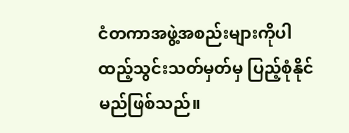ငံတကာအဖွဲ့အစည်းများကိုပါ ထည့်သွင်းသတ်မှတ်မှ ပြည့်စုံနိုင်မည်ဖြစ်သည်။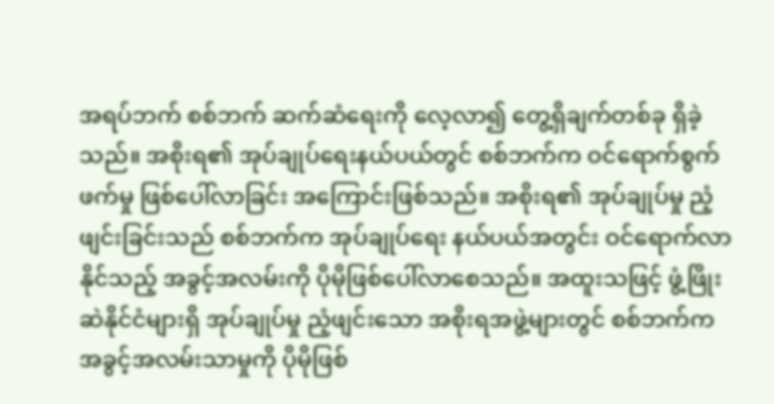အရပ်ဘက် စစ်ဘက် ဆက်ဆံရေးကို လေ့လာ၍ တွေ့ရှိချက်တစ်ခု ရှိခဲ့သည်။ အစိုးရ၏ အုပ်ချုပ်ရေးနယ်ပယ်တွင် စစ်ဘက်က ဝင်ရောက်စွက်ဖက်မှု ဖြစ်ပေါ်လာခြင်း အကြောင်းဖြစ်သည်။ အစိုးရ၏ အုပ်ချုပ်မှု ညံ့ဖျင်းခြင်းသည် စစ်ဘက်က အုပ်ချုပ်ရေး နယ်ပယ်အတွင်း ဝင်ရောက်လာနိုင်သည့် အခွင့်အလမ်းကို ပိုမိုဖြစ်ပေါ်လာစေသည်။ အထူးသဖြင့် ဖွံ့ဖြိုးဆဲနိုင်ငံများရှိ အုပ်ချုပ်မှု ညံ့ဖျင်းသော အစိုးရအဖွဲ့များတွင် စစ်ဘက်က အခွင့်အလမ်းသာမှုကို ပိုမိုဖြစ်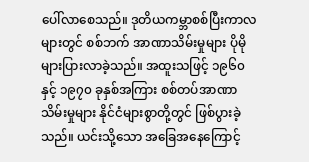ပေါ်လာစေသည်။ ဒုတိယကမ္ဘာစစ်ပြီးကာလများတွင် စစ်ဘက် အာဏာသိမ်းမှုများ ပိုမိုများပြားလာခဲ့သည်။ အထူးသဖြင့် ၁၉၆၀ နှင့် ၁၉၇၀ ခုနှစ်အကြား စစ်တပ်အာဏာသိမ်းမှုများ နိုင်ငံများစွာတို့တွင် ဖြစ်ပွားခဲ့သည်။ ယင်းသို့သော အခြေအနေကြောင့်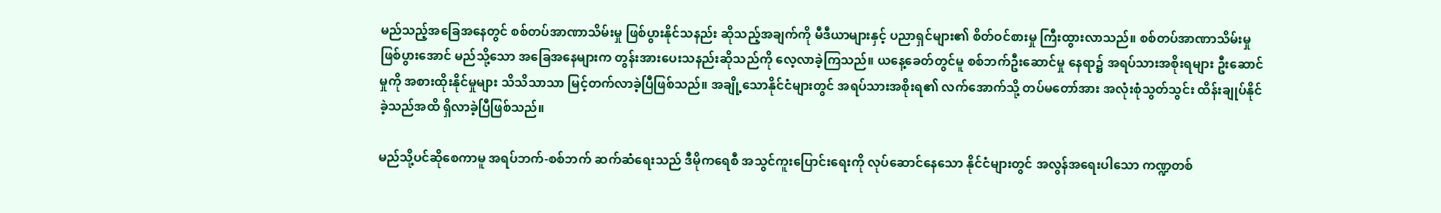မည်သည့်အခြေအနေတွင် စစ်တပ်အာဏာသိမ်းမှု ဖြစ်ပွားနိုင်သနည်း ဆိုသည့်အချက်ကို မီဒီယာများနှင့် ပညာရှင်များ၏ စိတ်ဝင်စားမှု ကြီးထွားလာသည်။ စစ်တပ်အာဏာသိမ်းမှု ဖြစ်ပွားအောင် မည်သို့သော အခြေအနေများက တွန်းအားပေးသနည်းဆိုသည်ကို လေ့လာခဲ့ကြသည်။ ယနေ့ခေတ်တွင်မူ စစ်ဘက်ဦးဆောင်မှု နေရာ၌ အရပ်သားအစိုးရများ ဦးဆောင်မှုကို အစားထိုးနိုင်မှုများ သိသိသာသာ မြင့်တက်လာခဲ့ပြီဖြစ်သည်။ အချို့သောနိုင်ငံများတွင် အရပ်သားအစိုးရ၏ လက်အောက်သို့ တပ်မတော်အား အလုံးစုံသွတ်သွင်း ထိန်းချုပ်နိုင်ခဲ့သည်အထိ ရှိလာခဲ့ပြီဖြစ်သည်။

မည်သို့ပင်ဆိုစေကာမူ အရပ်ဘက်-စစ်ဘက် ဆက်ဆံရေးသည် ဒီမိုကရေစီ အသွင်ကူးပြောင်းရေးကို လုပ်ဆောင်နေသော နိုင်ငံများတွင် အလွန်အရေးပါသော ကဏ္ဍတစ်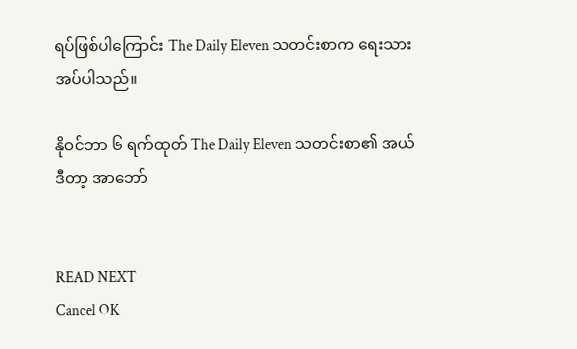ရပ်ဖြစ်ပါကြောင်း The Daily Eleven သတင်းစာက ရေးသားအပ်ပါသည်။

နိုဝင်ဘာ ၆ ရက်ထုတ် The Daily Eleven သတင်းစာ၏ အယ်ဒီတာ့ အာဘော်


READ NEXT
Cancel OK